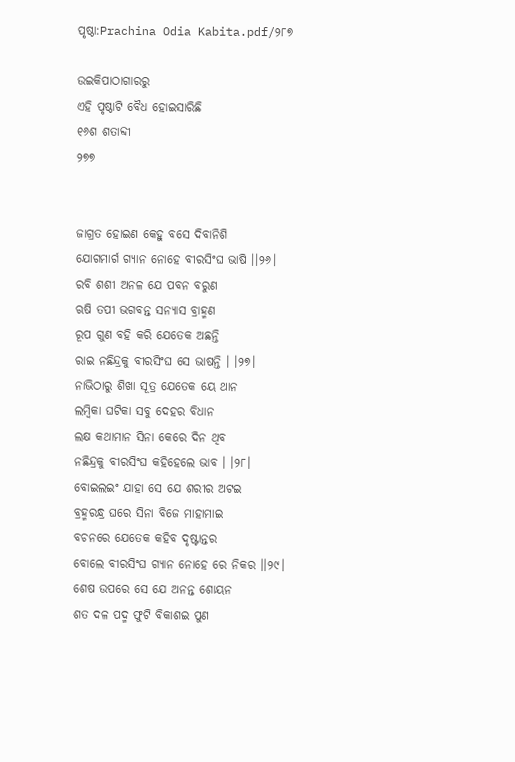ପୃଷ୍ଠା:Prachina Odia Kabita.pdf/୨୮୭

ଉଇକିପାଠାଗାର‌ରୁ
ଏହି ପୃଷ୍ଠାଟି ବୈଧ ହୋଇସାରିଛି
୧୬ଶ ଶତାବ୍ଦୀ
୨୭୭


ଜାଗ୍ରତ ହୋଇଣ କେହୁ ବସେ ଦିବାନିଶି
ଯୋଗମାର୍ଗ ଗ୍ୟାନ ନୋହେ ବୀରସିଂଘ ଭାଷି ।।୨୬।
ରବି ଶଶୀ ଅନଳ ଯେ ପବନ ବରୁଣ
ଋଷି ତପୀ ଭଗବନ୍ତ ସନ୍ୟାସ ବ୍ରାହ୍ମଣ
ରୂପ ଗୁଣ ବହି କରି ଯେତେକ ଅଛନ୍ତି
ରାଇ ନଛିନ୍ଦ୍ରକୁ ବୀରସିଂଘ ସେ ଭାଷନ୍ତି । ।୨୭।
ନାଭିଠାରୁ ଶିଖା ସୂତ୍ର ଯେତେକ ୟେ ଥାନ
ଲମ୍ବିକା ଘଟିକା ସବୁ ଦେହର ବିଧାନ
ଲକ୍ଷ କଥାମାନ ସିନା କେରେ ଦିନ ଥିବ
ନଛିନ୍ଦ୍ରକୁ ବୀରସିଂଘ କହିହେଲେ ଭାବ । ।୨୮।
ବୋଇଲଇଂ ଯାହା ସେ ଯେ ଶରୀର ଅଟଇ
ବ୍ରହ୍ମରନ୍ଧ୍ର ଘରେ ସିନା ବିଜେ ମାହାମାଇ
ବଚନରେ ଯେତେକ କହିବ ଦୃଷ୍ଟାନ୍ତର
ବୋଲେ ବୀରସିଂଘ ଗ୍ୟାନ ନୋହେ ରେ ନିକର ।।୨୯।
ଶେଷ ଉପରେ ସେ ଯେ ଅନନ୍ତ ଶୋୟନ
ଶତ ଦଳ ପଦ୍ମ ଫୁଟି ବିକାଶଇ ପୁଣ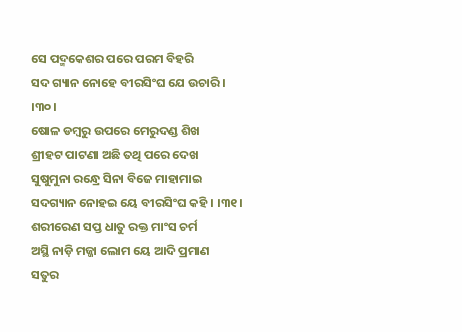ସେ ପଦ୍ମକେଶର ପରେ ପରମ ବିହରି
ସଦ ଗ୍ୟାନ ନୋହେ ବୀରସିଂଘ ଯେ ଉଚାରି । ।୩୦।
ଷୋଳ ଡମ୍ବରୁ ଉପରେ ମେରୁଦଣ୍ଡ ଶିଖ
ଶ୍ରୀହଟ ପାଟଣା ଅଛି ତଥି ପରେ ଦେଖ
ସୁଷୁମୁନା ରନ୍ଧ୍ରେ ସିନା ବିଜେ ମାହାମାଇ
ସଦଗ୍ୟାନ ନୋହଇ ୟେ ବୀରସିଂଘ କହି । ।୩୧।
ଶରୀରେଣ ସପ୍ତ ଧାତୁ ରକ୍ତ ମାଂସ ଚର୍ମ
ଅସ୍ଥି ନାଡ଼ି ମଜ୍ଜା ଲୋମ ୟେ ଆଦି ପ୍ରମାଣ
ସତୁର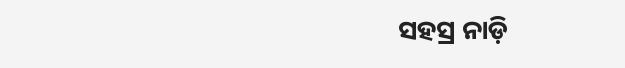ସହସ୍ର ନାଡ଼ି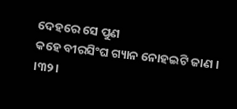ଦେହରେ ସେ ପୁଣ
କହେ ବୀରସିଂଘ ଗ୍ୟାନ ନୋହଇଟି ଜାଣ । ।୩୨।